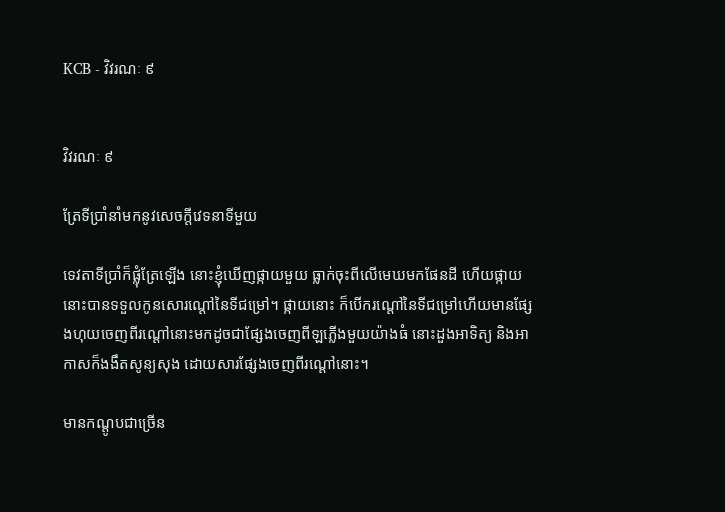KCB - វិវរណៈ ៩


វិវរណៈ ៩

ត្រែទីប្រាំនាំមកនូវសេចក្ដីវេទនាទីមួយ

ទេវតាទីប្រាំក៏ផ្លុំត្រែឡើង នោះខ្ញុំឃើញផ្កាយមួយ ធ្លាក់ចុះពីលើមេឃមកផែនដី ហើយផ្កាយនោះបានទទួលកូនសោរណ្ដៅនៃទីជម្រៅ។ ផ្កាយនោះ ក៏បើករណ្តៅនៃទីជម្រៅហើយមានផ្សែងហុយចេញពីរណ្ដៅនោះមកដូចជាផ្សែងចេញពី‍ឡភ្លើងមួយយ៉ាងធំ នោះដួងអាទិត្យ និងអាកាសក៏ងងឹតសូន្យសុង ដោយសារផ្សែងចេញពីរណ្ដៅនោះ។

មានកណ្តូបជាច្រើន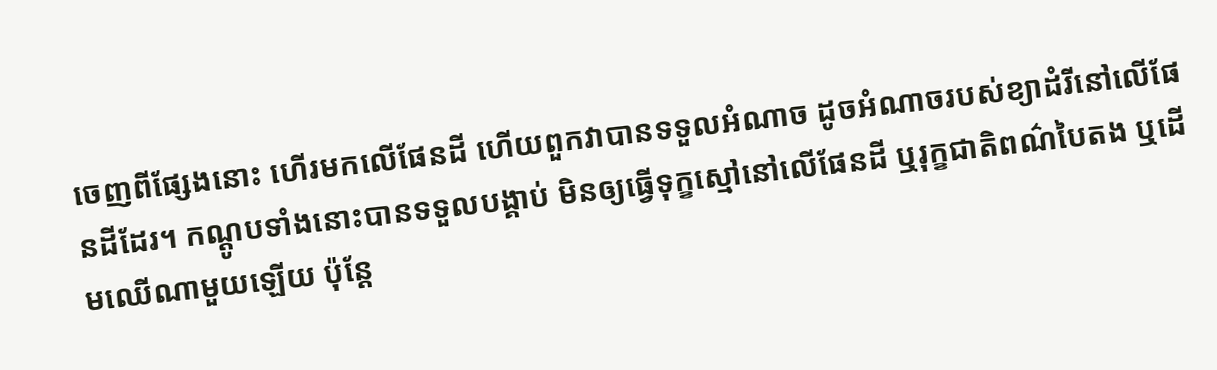ចេញពីផ្សែងនោះ ហើរមកលើផែនដី ហើយពួកវាបានទទួលអំណាច ដូចអំណាចរបស់ខ្យាដំរីនៅលើផែនដីដែរ។ កណ្តូបទាំងនោះបានទទួលបង្គាប់ មិនឲ្យធ្វើទុក្ខស្មៅនៅលើផែនដី ឬរុក្ខជាតិពណ៌បៃតង ឬដើមឈើណាមួយឡើយ ប៉ុន្ដែ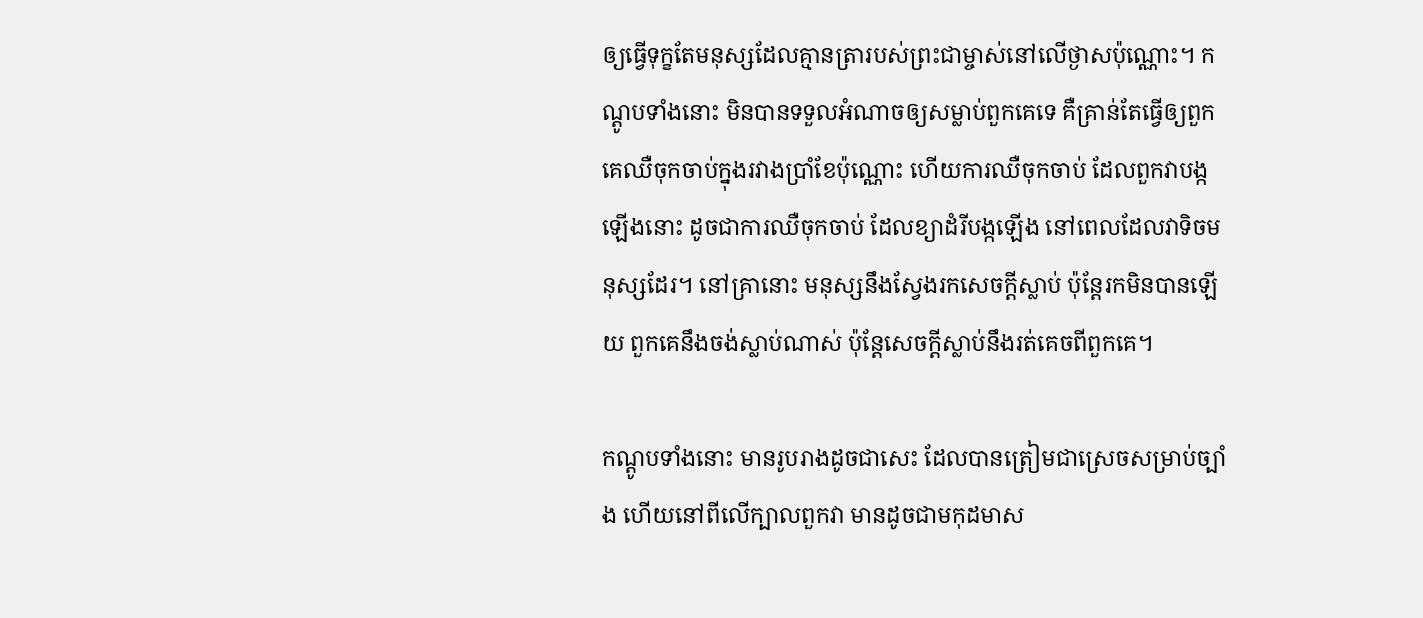ឲ្យធ្វើទុក្ខតែមនុស្សដែលគ្មានត្រារបស់ព្រះជាម្ចាស់នៅលើថ្ងាសប៉ុណ្ណោះ។ កណ្តូបទាំងនោះ មិនបានទទួលអំណាចឲ្យសម្លាប់ពួកគេទេ គឺគ្រាន់តែធ្វើឲ្យពួកគេឈឺចុកចាប់ក្នុងរវាងប្រាំខែប៉ុណ្ណោះ ហើយការឈឺចុកចាប់ ដែលពួកវាបង្កឡើងនោះ ដូចជាការឈឺចុកចាប់ ដែលខ្យាដំរីបង្កឡើង នៅពេលដែលវាទិចមនុស្សដែរ។ នៅគ្រានោះ មនុស្សនឹងស្វែងរកសេចក្ដីស្លាប់ ប៉ុន្ដែរកមិនបានឡើយ ពួកគេនឹងចង់ស្លាប់ណាស់ ប៉ុន្ដែសេចក្ដីស្លាប់នឹងរត់គេចពីពួកគេ។

កណ្តូបទាំងនោះ មានរូបរាងដូចជាសេះ ដែលបានត្រៀមជាស្រេចសម្រាប់ច្បាំង ហើយនៅពីលើក្បាលពួកវា មានដូចជាមកុដមាស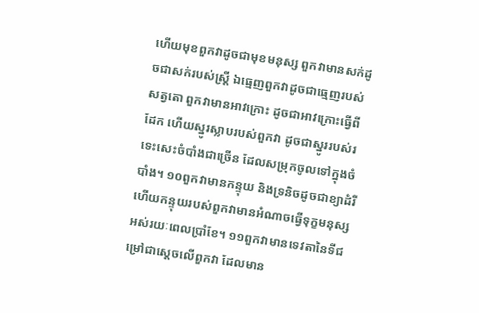ហើយមុខពួកវាដូចជាមុខមនុស្ស ពួកវាមានសក់ដូចជាសក់របស់ស្រ្តី ឯធ្មេញពួកវាដូចជាធ្មេញរបស់សត្វតោ ពួកវាមានអាវក្រោះ ដូចជាអាវក្រោះធ្វើពីដែក ហើយស្នូរស្លាបរបស់ពួកវា ដូចជាស្នូររបស់រទេះសេះចំបាំងជាច្រើន ដែលសម្រុកចូលទៅក្នុងចំបាំង។ ១០ពួកវាមានកន្ទុយ និងទ្រនិចដូចជាខ្យាដំរី ហើយកន្ទុយរបស់ពួកវាមានអំណាចធ្វើទុក្ខមនុស្សអស់រយៈពេលប្រាំខែ។ ១១ពួកវាមានទេវតានៃទីជម្រៅជាស្តេចលើពួកវា ដែលមាន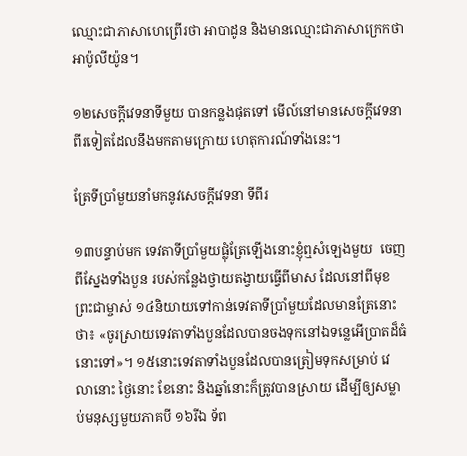ឈ្មោះជាភាសាហេព្រើរថា អាបាដូន និងមានឈ្មោះជាភាសាក្រេកថា អាប៉ូលីយ៉ូន។

១២សេចក្ដីវេទនាទីមួយ បានកន្លងផុតទៅ មើល៍នៅមានសេចក្ដីវេទនាពីរទៀតដែលនឹងមកតាមក្រោយ ហេតុការណ៍ទាំងនេះ។

ត្រែទីប្រាំមួយនាំមកនូវសេចក្ដីវេទនា ទីពីរ

១៣បន្ទាប់មក ទេវតាទីប្រាំមួយផ្លុំត្រែឡើងនោះខ្ញុំឮសំឡេងមួយ  ចេញពីស្នែងទាំងបួន របស់កន្លែងថ្វាយតង្វាយធ្វើពីមាស ដែលនៅពីមុខព្រះជាម្ចាស់ ១៤និយាយទៅកាន់ទេវតាទីប្រាំមួយដែលមានត្រែនោះថា៖ «ចូរស្រាយទេវតាទាំងបួនដែលបានចងទុកនៅឯទន្លេអើប្រាតដ៏ធំនោះទៅ»។ ១៥នោះទេវតាទាំងបួនដែលបានត្រៀមទុកសម្រាប់ វេលានោះ ថ្ងៃនោះ ខែនោះ និងឆ្នាំនោះក៏ត្រូវបានស្រាយ ដើម្បីឲ្យសម្លាប់មនុស្សមួយភាគបី ១៦រីឯ ទ័ព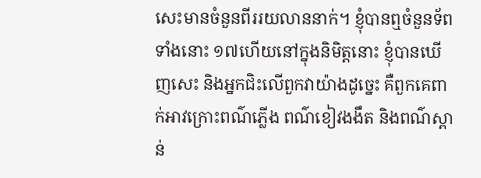សេះមានចំនួនពីររយលាននាក់។ ខ្ញុំបានឮចំនួនទ័ពទាំងនោះ ១៧ហើយនៅក្នុងនិមិត្តនោះ ខ្ញុំបានឃើញសេះ និងអ្នកជិះលើពួកវាយ៉ាងដូច្នេះ គឺពួកគេពាក់អាវក្រោះពណ៌ភ្លើង ពណ៌ខៀវងងឹត និងពណ៌ស្ពាន់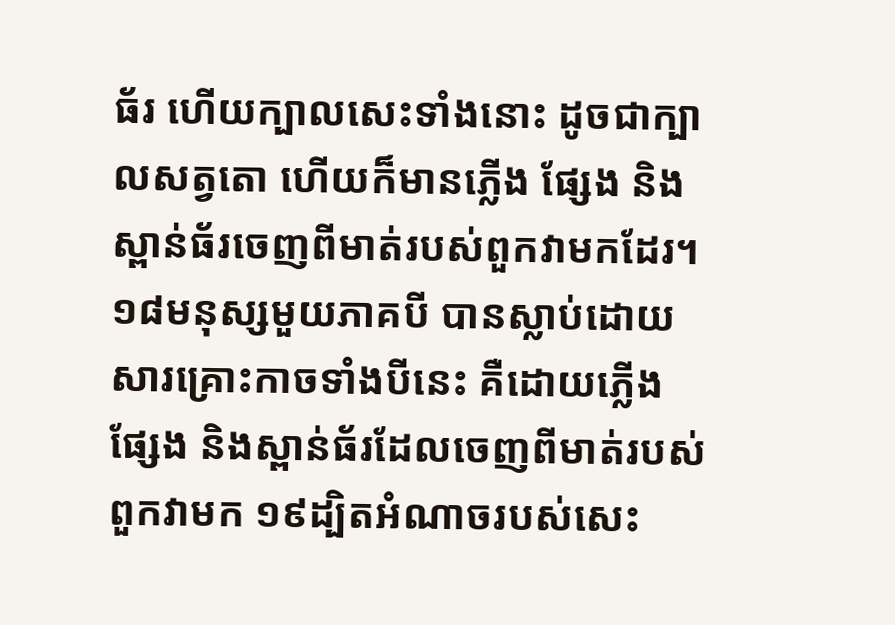ធ័រ ហើយក្បាលសេះទាំងនោះ ដូចជាក្បាលសត្វតោ ហើយក៏មានភ្លើង ផ្សែង និងស្ពាន់ធ័រចេញពីមាត់របស់ពួកវាមកដែរ។ ១៨មនុស្សមួយភាគបី បានស្លាប់ដោយសារគ្រោះកាចទាំងបីនេះ គឺដោយភ្លើង ផ្សែង និងស្ពាន់ធ័រដែលចេញពីមាត់របស់ពួកវាមក ១៩ដ្បិតអំណាចរបស់សេះ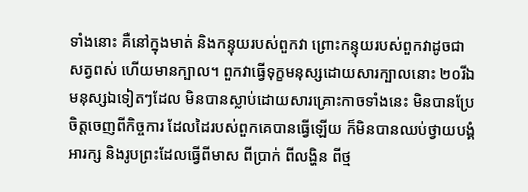ទាំងនោះ គឺនៅក្នុងមាត់ និងកន្ទុយរបស់ពួកវា ព្រោះកន្ទុយរបស់ពួកវាដូចជាសត្វពស់ ហើយមានក្បាល។ ពួកវាធ្វើទុក្ខមនុស្សដោយសារក្បាលនោះ ២០រីឯមនុស្សឯទៀតៗដែល មិនបានស្លាប់ដោយសារគ្រោះកាចទាំងនេះ មិនបានប្រែចិត្តចេញពីកិច្ចការ ដែលដៃរបស់ពួកគេបានធ្វើឡើយ ក៏មិនបានឈប់ថ្វាយបង្គំអារក្ស និងរូបព្រះដែលធ្វើពីមាស ពីប្រាក់ ពីលង្ហិន ពីថ្ម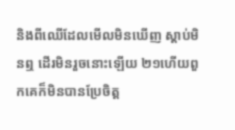និងពីឈើដែលមើលមិនឃើញ ស្តាប់មិនឮ ដើរមិនរួចនោះឡើយ ២១ហើយពួកគេក៏មិនបានប្រែចិត្ត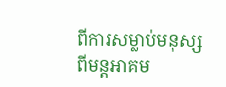ពីការសម្លាប់មនុស្ស ពីមន្ដអាគម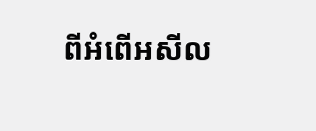ពីអំពើអសីល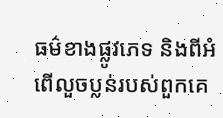ធម៌ខាងផ្លូវភេទ និងពីអំពើលួចប្លន់របស់ពួកគេ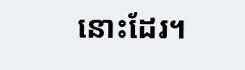នោះដែរ។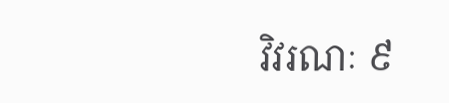វិវរណៈ ៩